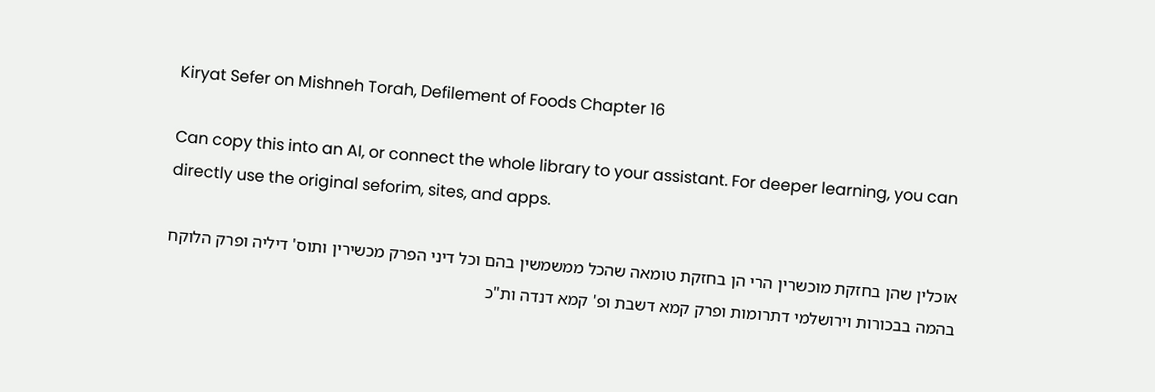Kiryat Sefer on Mishneh Torah, Defilement of Foods Chapter 16

Can copy this into an AI, or connect the whole library to your assistant. For deeper learning, you can directly use the original seforim, sites, and apps.

אוכלין שהן בחזקת מוכשרין הרי הן בחזקת טומאה שהכל ממשמשין בהם וכל דיני הפרק מכשירין ותוס' דיליה ופרק הלוקח בהמה בבכורות וירושלמי דתרומות ופרק קמא דשבת ופ' קמא דנדה ות"כ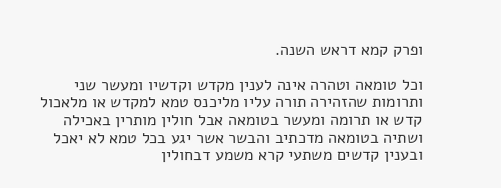ופרק קמא דראש השנה.

וכל טומאה וטהרה אינה לענין מקדש וקדשיו ומעשר שני ותרומות שהזהירה תורה עליו מליכנס טמא למקדש או מלאכול קדש או תרומה ומעשר בטומאה אבל חולין מותרין באכילה ושתיה בטומאה מדכתיב והבשר אשר יגע בכל טמא לא יאכל ובענין קדשים משתעי קרא משמע דבחולין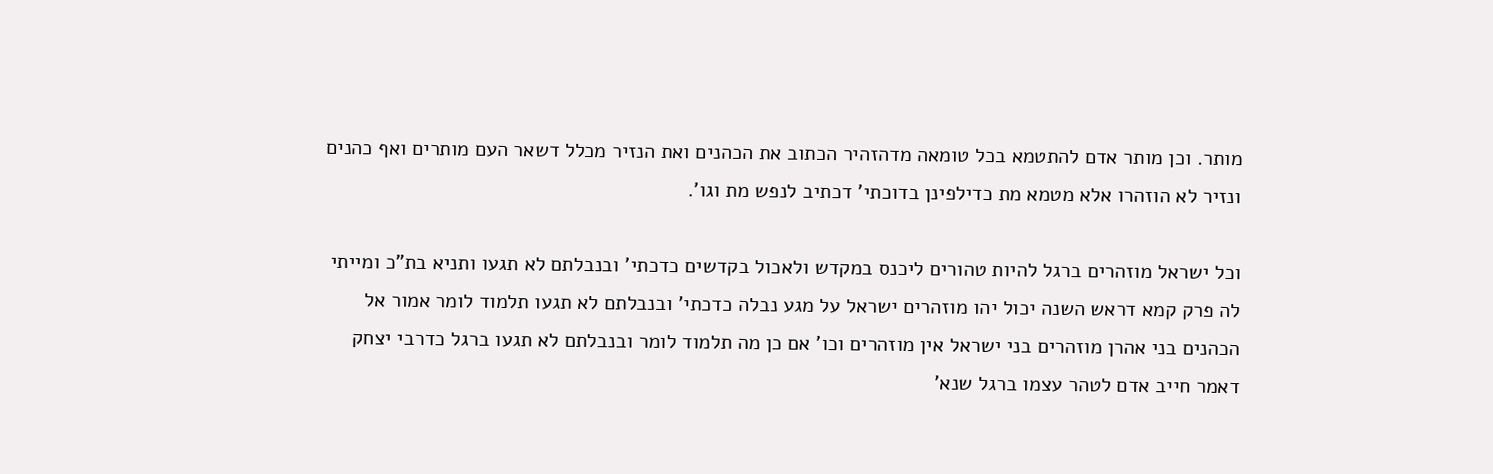מותר. וכן מותר אדם להתטמא בכל טומאה מדהזהיר הכתוב את הכהנים ואת הנזיר מכלל דשאר העם מותרים ואף כהנים ונזיר לא הוזהרו אלא מטמא מת כדילפינן בדוכתי' דכתיב לנפש מת וגו'.

וכל ישראל מוזהרים ברגל להיות טהורים ליכנס במקדש ולאכול בקדשים כדכתי' ובנבלתם לא תגעו ותניא בת"כ ומייתי לה פרק קמא דראש השנה יכול יהו מוזהרים ישראל על מגע נבלה כדכתי' ובנבלתם לא תגעו תלמוד לומר אמור אל הכהנים בני אהרן מוזהרים בני ישראל אין מוזהרים וכו' אם כן מה תלמוד לומר ובנבלתם לא תגעו ברגל כדרבי יצחק דאמר חייב אדם לטהר עצמו ברגל שנא'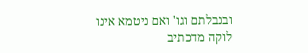ובנבלתם וגו' ואם ניטמא אינו לוקה מדכתיב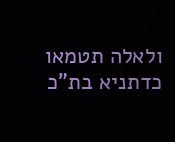ולאלה תטמאו כדתניא בת"כ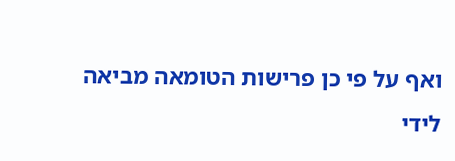ואף על פי כן פרישות הטומאה מביאה לידי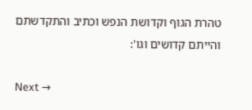טהרת הגוף וקדושת הנפש וכתיב והתקדשתם והייתם קדושים וגו':

Next →